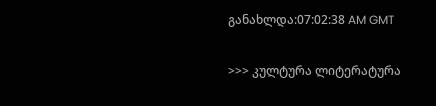განახლდა:07:02:38 AM GMT

>>> კულტურა ლიტერატურა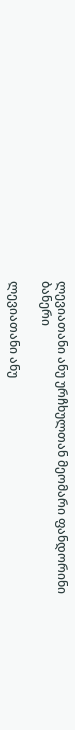ლევიათანი ანუ ურჩხულთან მეომარი ფანდორინი
ბანერი

ლევიათანი ანუ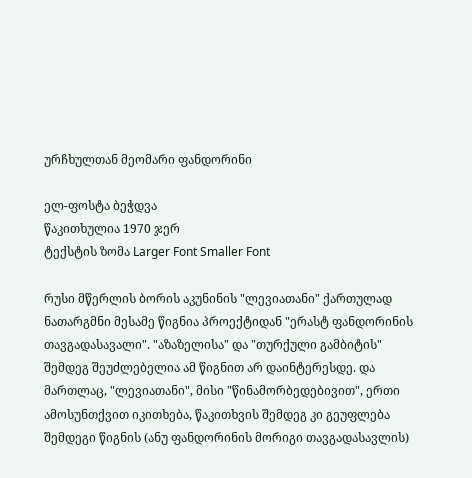ურჩხულთან მეომარი ფანდორინი

ელ-ფოსტა ბეჭდვა
წაკითხულია 1970 ჯერ
ტექსტის ზომა Larger Font Smaller Font

რუსი მწერლის ბორის აკუნინის "ლევიათანი" ქართულად ნათარგმნი მესამე წიგნია პროექტიდან "ერასტ ფანდორინის თავგადასავალი". "აზაზელისა" და "თურქული გამბიტის" შემდეგ შეუძლებელია ამ წიგნით არ დაინტერესდე. და მართლაც, "ლევიათანი", მისი "წინამორბედებივით", ერთი ამოსუნთქვით იკითხება, წაკითხვის შემდეგ კი გეუფლება შემდეგი წიგნის (ანუ ფანდორინის მორიგი თავგადასავლის)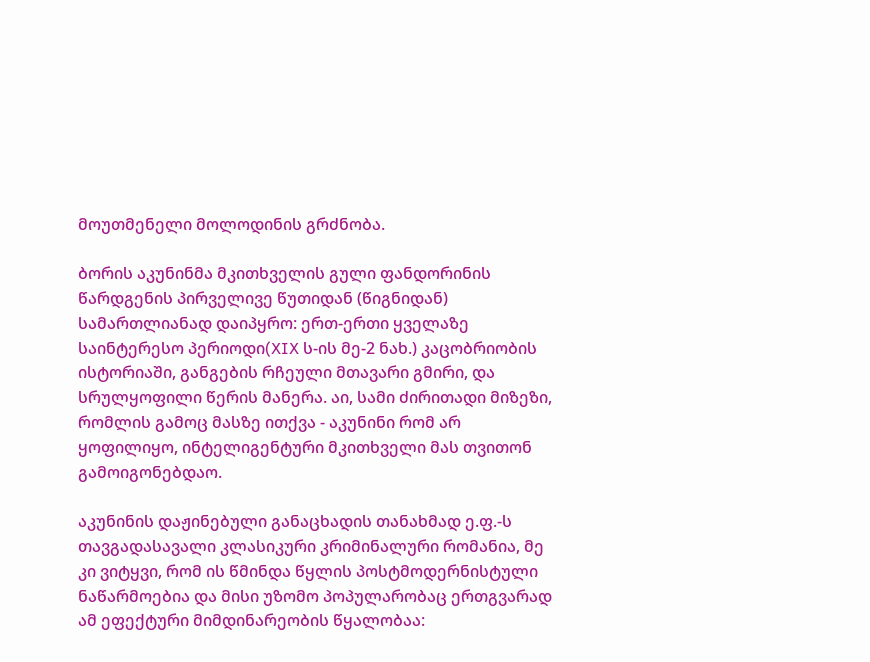მოუთმენელი მოლოდინის გრძნობა.

ბორის აკუნინმა მკითხველის გული ფანდორინის წარდგენის პირველივე წუთიდან (წიგნიდან) სამართლიანად დაიპყრო: ერთ-ერთი ყველაზე საინტერესო პერიოდი(XIX ს-ის მე-2 ნახ.) კაცობრიობის ისტორიაში, განგების რჩეული მთავარი გმირი, და სრულყოფილი წერის მანერა. აი, სამი ძირითადი მიზეზი, რომლის გამოც მასზე ითქვა - აკუნინი რომ არ ყოფილიყო, ინტელიგენტური მკითხველი მას თვითონ გამოიგონებდაო.

აკუნინის დაჟინებული განაცხადის თანახმად ე.ფ.-ს თავგადასავალი კლასიკური კრიმინალური რომანია, მე კი ვიტყვი, რომ ის წმინდა წყლის პოსტმოდერნისტული ნაწარმოებია და მისი უზომო პოპულარობაც ერთგვარად ამ ეფექტური მიმდინარეობის წყალობაა: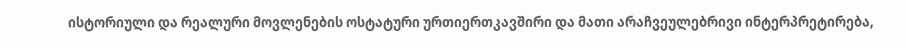ისტორიული და რეალური მოვლენების ოსტატური ურთიერთკავშირი და მათი არაჩვეულებრივი ინტერპრეტირება,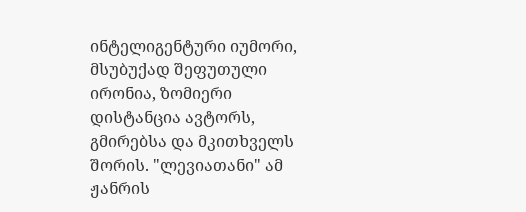ინტელიგენტური იუმორი, მსუბუქად შეფუთული ირონია, ზომიერი დისტანცია ავტორს, გმირებსა და მკითხველს შორის. "ლევიათანი" ამ ჟანრის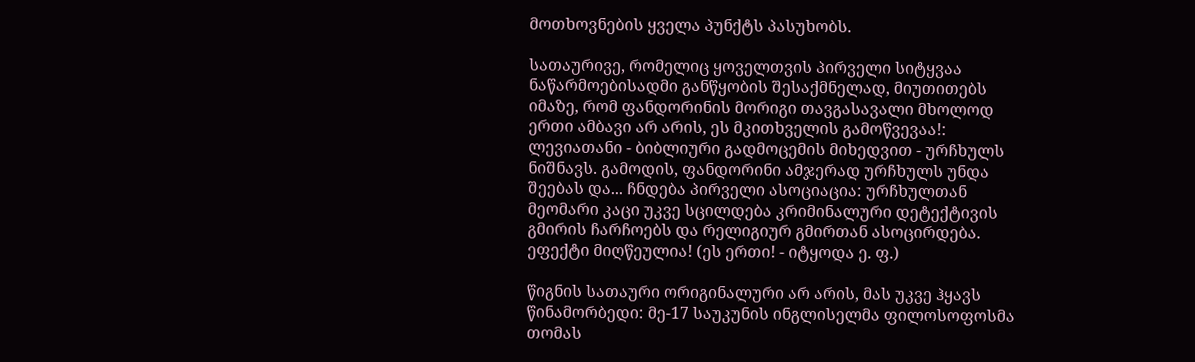მოთხოვნების ყველა პუნქტს პასუხობს.

სათაურივე, რომელიც ყოველთვის პირველი სიტყვაა ნაწარმოებისადმი განწყობის შესაქმნელად, მიუთითებს იმაზე, რომ ფანდორინის მორიგი თავგასავალი მხოლოდ ერთი ამბავი არ არის, ეს მკითხველის გამოწვევაა!: ლევიათანი - ბიბლიური გადმოცემის მიხედვით - ურჩხულს ნიშნავს. გამოდის, ფანდორინი ამჯერად ურჩხულს უნდა შეებას და... ჩნდება პირველი ასოციაცია: ურჩხულთან მეომარი კაცი უკვე სცილდება კრიმინალური დეტექტივის გმირის ჩარჩოებს და რელიგიურ გმირთან ასოცირდება. ეფექტი მიღწეულია! (ეს ერთი! - იტყოდა ე. ფ.)

წიგნის სათაური ორიგინალური არ არის, მას უკვე ჰყავს წინამორბედი: მე-17 საუკუნის ინგლისელმა ფილოსოფოსმა თომას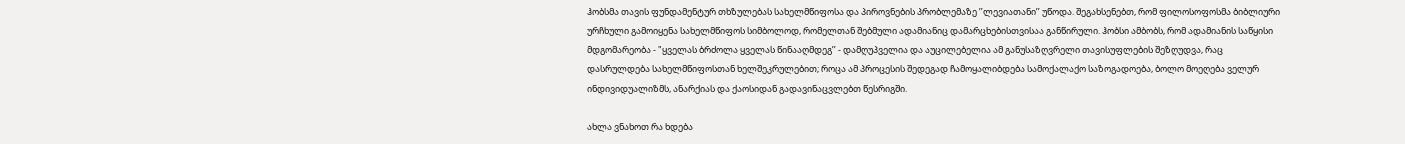ჰობსმა თავის ფუნდამენტურ თხზულებას სახელმწიფოსა და პიროვნების პრობლემაზე ’’ლევიათანი’’ უწოდა. შეგახსენებთ, რომ ფილოსოფოსმა ბიბლიური ურჩხული გამოიყენა სახელმწიფოს სიმბოლოდ, რომელთან შებმული ადამიანიც დამარცხებისთვისაა განწირული. ჰობსი ამბობს, რომ ადამიანის საწყისი მდგომარეობა - "ყველას ბრძოლა ყველას წინააღმდეგ’’ - დამღუპველია და აუცილებელია ამ განუსაზღვრელი თავისუფლების შეზღუდვა, რაც დასრულდება სახელმწიფოსთან ხელშეკრულებით; როცა ამ პროცესის შედეგად ჩამოყალიბდება სამოქალაქო საზოგადოება, ბოლო მოეღება ველურ ინდივიდუალიზმს, ანარქიას და ქაოსიდან გადავინაცვლებთ წესრიგში.

ახლა ვნახოთ რა ხდება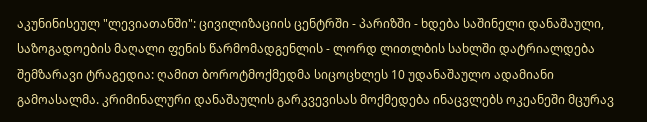აკუნინისეულ "ლევიათანში": ცივილიზაციის ცენტრში - პარიზში - ხდება საშინელი დანაშაული, საზოგადოების მაღალი ფენის წარმომადგენლის - ლორდ ლითლბის სახლში დატრიალდება შემზარავი ტრაგედია: ღამით ბოროტმოქმედმა სიცოცხლეს 10 უდანაშაულო ადამიანი გამოასალმა. კრიმინალური დანაშაულის გარკვევისას მოქმედება ინაცვლებს ოკეანეში მცურავ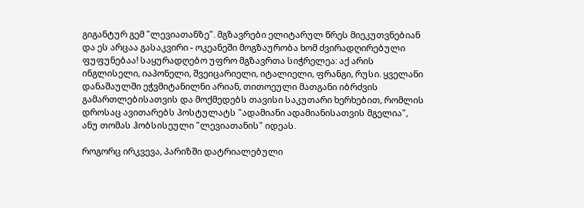გიგანტურ გემ "ლევიათანზე". მგზავრები ელიტარულ წრეს მიეკუთვნებიან და ეს არცაა გასაკვირი - ოკეანეში მოგზაურობა ხომ ძვირადღირებული ფუფუნებაა! საყურადღებო უფრო მგზავრთა სიჭრელეა: აქ არის ინგლისელი, იაპონელი, შვეიცარიელი, იტალიელი, ფრანგი, რუსი. ყველანი დანაშაულში ეჭვმიტანილნი არიან, თითოეული მათგანი იბრძვის გამართლებისათვის და მოქმედებს თავისი საკუთარი ხერხებით, რომლის დროსაც ავითარებს პოსტულატს "ადამიანი ადამიანისათვის მგელია", ანუ თომას ჰობსისეული "ლევიათანის" იდეას.

როგორც ირკვევა, პარიზში დატრიალებული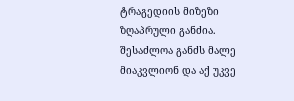ტრაგედიის მიზეზი ზღაპრული განძია. შესაძლოა განძს მალე მიაკვლიონ და აქ უკვე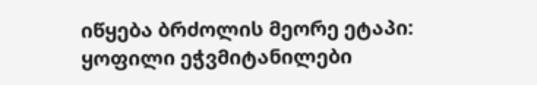იწყება ბრძოლის მეორე ეტაპი: ყოფილი ეჭვმიტანილები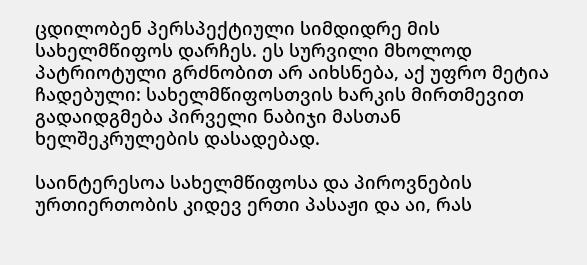ცდილობენ პერსპექტიული სიმდიდრე მის სახელმწიფოს დარჩეს. ეს სურვილი მხოლოდ პატრიოტული გრძნობით არ აიხსნება, აქ უფრო მეტია ჩადებული: სახელმწიფოსთვის ხარკის მირთმევით გადაიდგმება პირველი ნაბიჯი მასთან ხელშეკრულების დასადებად.

საინტერესოა სახელმწიფოსა და პიროვნების ურთიერთობის კიდევ ერთი პასაჟი და აი, რას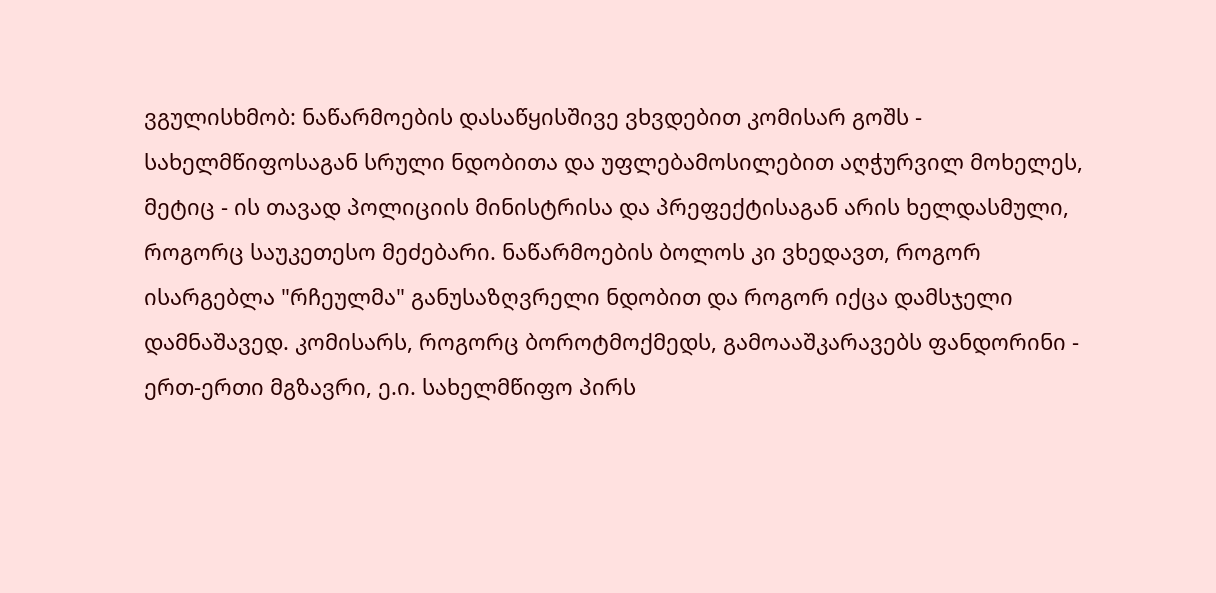ვგულისხმობ: ნაწარმოების დასაწყისშივე ვხვდებით კომისარ გოშს - სახელმწიფოსაგან სრული ნდობითა და უფლებამოსილებით აღჭურვილ მოხელეს, მეტიც - ის თავად პოლიციის მინისტრისა და პრეფექტისაგან არის ხელდასმული, როგორც საუკეთესო მეძებარი. ნაწარმოების ბოლოს კი ვხედავთ, როგორ ისარგებლა "რჩეულმა" განუსაზღვრელი ნდობით და როგორ იქცა დამსჯელი დამნაშავედ. კომისარს, როგორც ბოროტმოქმედს, გამოააშკარავებს ფანდორინი - ერთ-ერთი მგზავრი, ე.ი. სახელმწიფო პირს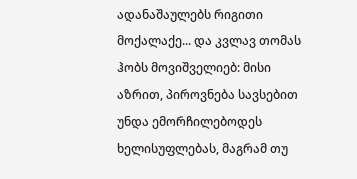ადანაშაულებს რიგითი მოქალაქე... და კვლავ თომას ჰობს მოვიშველიებ: მისი აზრით, პიროვნება სავსებით უნდა ემორჩილებოდეს ხელისუფლებას, მაგრამ თუ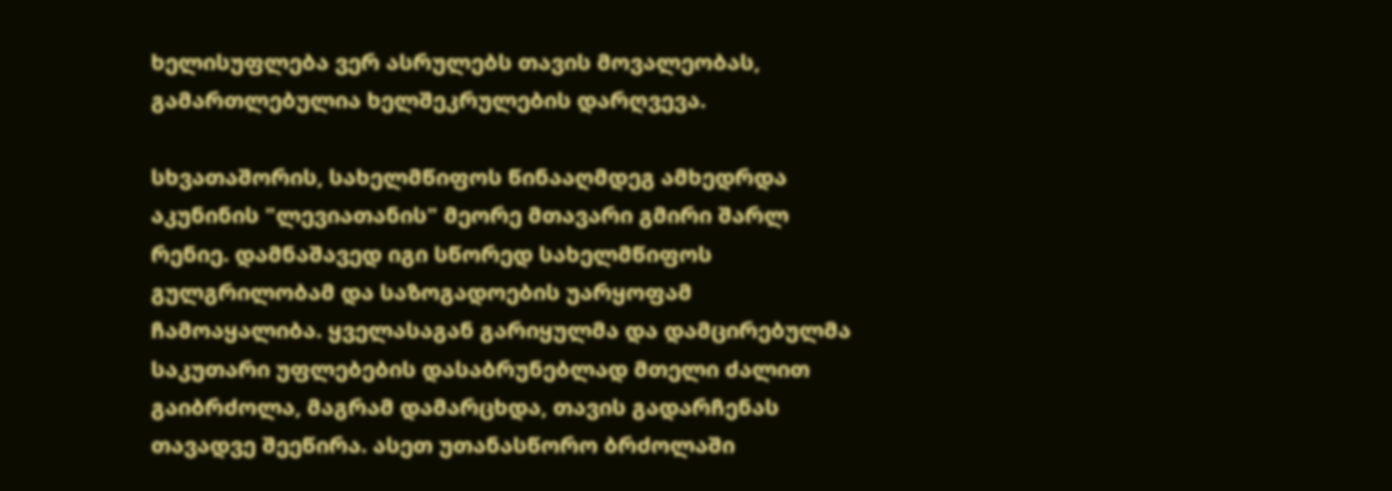ხელისუფლება ვერ ასრულებს თავის მოვალეობას, გამართლებულია ხელშეკრულების დარღვევა.

სხვათაშორის, სახელმწიფოს წინააღმდეგ ამხედრდა აკუნინის "ლევიათანის" მეორე მთავარი გმირი შარლ რენიე. დამნაშავედ იგი სწორედ სახელმწიფოს გულგრილობამ და საზოგადოების უარყოფამ ჩამოაყალიბა. ყველასაგან გარიყულმა და დამცირებულმა საკუთარი უფლებების დასაბრუნებლად მთელი ძალით გაიბრძოლა, მაგრამ დამარცხდა, თავის გადარჩენას თავადვე შეეწირა. ასეთ უთანასწორო ბრძოლაში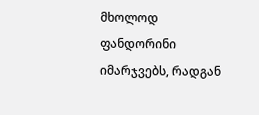მხოლოდ ფანდორინი იმარჯვებს, რადგან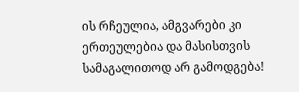ის რჩეულია, ამგვარები კი ერთეულებია და მასისთვის სამაგალითოდ არ გამოდგება!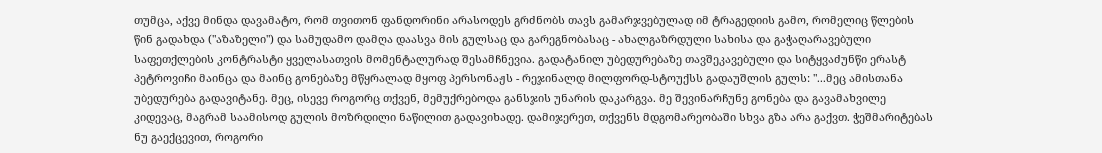თუმცა, აქვე მინდა დავამატო, რომ თვითონ ფანდორინი არასოდეს გრძნობს თავს გამარჯვებულად იმ ტრაგედიის გამო, რომელიც წლების წინ გადახდა ("აზაზელი") და სამუდამო დამღა დაასვა მის გულსაც და გარეგნობასაც - ახალგაზრდული სახისა და გაჭაღარავებული საფეთქლების კონტრასტი ყველასათვის მომენტალურად შესამჩნევია. გადატანილ უბედურებაზე თავშეკავებული და სიტყვაძუნწი ერასტ პეტროვიჩი მაინცა და მაინც გონებაზე მწყრალად მყოფ პერსონაჟს - რეჯინალდ მილფორდ-სტოუქსს გადაუშლის გულს: "...მეც ამისთანა უბედურება გადავიტანე. მეც, ისევე როგორც თქვენ, მემუქრებოდა განსჯის უნარის დაკარგვა. მე შევინარჩუნე გონება და გავამახვილე კიდევაც, მაგრამ საამისოდ გულის მოზრდილი ნაწილით გადავიხადე. დამიჯერეთ, თქვენს მდგომარეობაში სხვა გზა არა გაქვთ. ჭეშმარიტებას ნუ გაექცევით, როგორი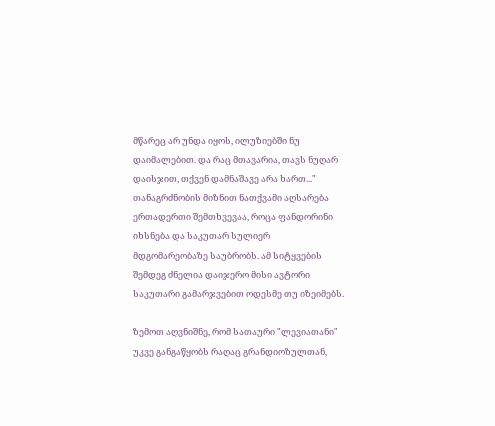მწარეც არ უნდა იყოს, ილუზიებში ნუ დაიმალებით. და რაც მთავარია, თავს ნუღარ დაისჯით, თქვენ დამნაშავე არა ხართ..." თანაგრძნობის მიზნით ნათქვამი აღსარება ერთადერთი შემთხვევაა, როცა ფანდორინი იხსნება და საკუთარ სულიერ მდგომარეობაზე საუბრობს. ამ სიტყვების შემდეგ ძნელია დაიჯერო მისი ავტორი საკუთარი გამარჯვებით ოდესმე თუ იზეიმებს.

ზემოთ აღვნიშნე, რომ სათაური "ლევიათანი" უკვე განგაწყობს რაღაც გრანდიოზულთან,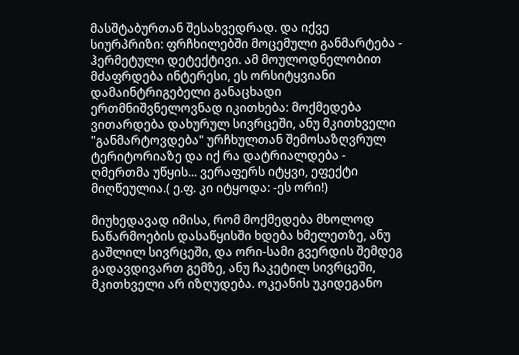მასშტაბურთან შესახვედრად. და იქვე სიურპრიზი: ფრჩხილებში მოცემული განმარტება - ჰერმეტული დეტექტივი. ამ მოულოდნელობით მძაფრდება ინტერესი, ეს ორსიტყვიანი დამაინტრიგებელი განაცხადი ერთმნიშვნელოვნად იკითხება: მოქმედება ვითარდება დახურულ სივრცეში, ანუ მკითხველი "განმარტოვდება" ურჩხულთან შემოსაზღვრულ ტერიტორიაზე და იქ რა დატრიალდება - ღმერთმა უწყის... ვერაფერს იტყვი, ეფექტი მიღწეულია.( ე.ფ. კი იტყოდა: -ეს ორი!)

მიუხედავად იმისა, რომ მოქმედება მხოლოდ ნაწარმოების დასაწყისში ხდება ხმელეთზე, ანუ გაშლილ სივრცეში, და ორი-სამი გვერდის შემდეგ გადავდივართ გემზე, ანუ ჩაკეტილ სივრცეში, მკითხველი არ იზღუდება. ოკეანის უკიდეგანო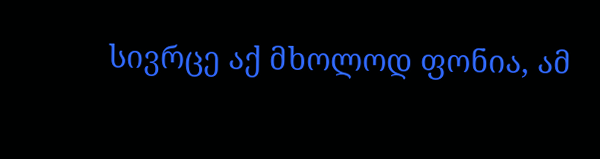სივრცე აქ მხოლოდ ფონია, ამ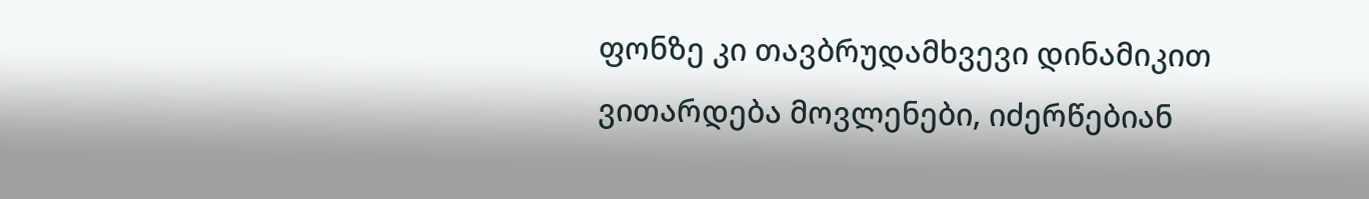ფონზე კი თავბრუდამხვევი დინამიკით ვითარდება მოვლენები, იძერწებიან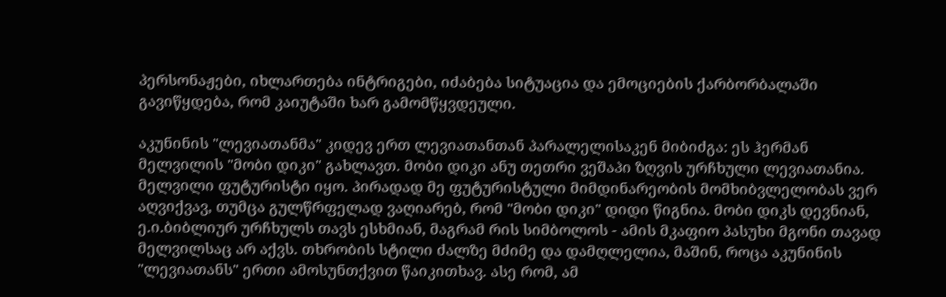პერსონაჟები, იხლართება ინტრიგები, იძაბება სიტუაცია და ემოციების ქარბორბალაში გავიწყდება, რომ კაიუტაში ხარ გამომწყვდეული.

აკუნინის "ლევიათანმა" კიდევ ერთ ლევიათანთან პარალელისაკენ მიბიძგა: ეს ჰერმან მელვილის "მობი დიკი" გახლავთ. მობი დიკი ანუ თეთრი ვეშაპი ზღვის ურჩხული ლევიათანია. მელვილი ფუტურისტი იყო. პირადად მე ფუტურისტული მიმდინარეობის მომხიბვლელობას ვერ აღვიქვავ, თუმცა გულწრფელად ვაღიარებ, რომ "მობი დიკი" დიდი წიგნია. მობი დიკს დევნიან, ე.ი.ბიბლიურ ურჩხულს თავს ესხმიან, მაგრამ რის სიმბოლოს - ამის მკაფიო პასუხი მგონი თავად მელვილსაც არ აქვს. თხრობის სტილი ძალზე მძიმე და დამღლელია, მაშინ, როცა აკუნინის "ლევიათანს" ერთი ამოსუნთქვით წაიკითხავ. ასე რომ, ამ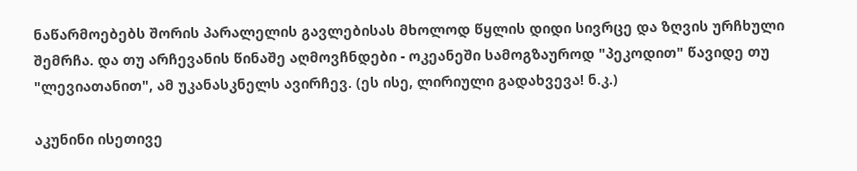ნაწარმოებებს შორის პარალელის გავლებისას მხოლოდ წყლის დიდი სივრცე და ზღვის ურჩხული შემრჩა. და თუ არჩევანის წინაშე აღმოვჩნდები - ოკეანეში სამოგზაუროდ "პეკოდით" წავიდე თუ "ლევიათანით", ამ უკანასკნელს ავირჩევ. (ეს ისე, ლირიული გადახვევა! ნ.კ.)

აკუნინი ისეთივე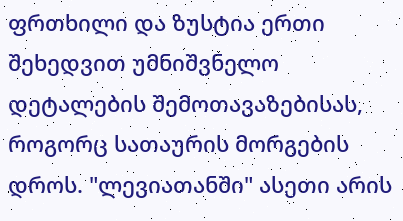ფრთხილი და ზუსტია ერთი შეხედვით უმნიშვნელო დეტალების შემოთავაზებისას, როგორც სათაურის მორგების დროს. "ლევიათანში" ასეთი არის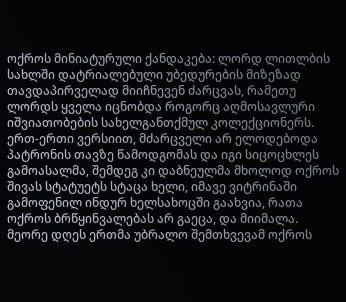ოქროს მინიატურული ქანდაკება: ლორდ ლითლბის სახლში დატრიალებული უბედურების მიზეზად თავდაპირველად მიიჩნევენ ძარცვას, რამეთუ ლორდს ყველა იცნობდა როგორც აღმოსავლური იშვიათობების სახელგანთქმულ კოლექციონერს. ერთ-ერთი ვერსიით, მძარცველი არ ელოდებოდა პატრონის თავზე წამოდგომას და იგი სიცოცხლეს გამოასალმა, შემდეგ კი დაბნეულმა მხოლოდ ოქროს შივას სტატუეტს სტაცა ხელი, იმავე ვიტრინაში გამოფენილ ინდურ ხელსახოცში გაახვია, რათა ოქროს ბრწყინვალებას არ გაეცა, და მიიმალა. მეორე დღეს ერთმა უბრალო შემთხვევამ ოქროს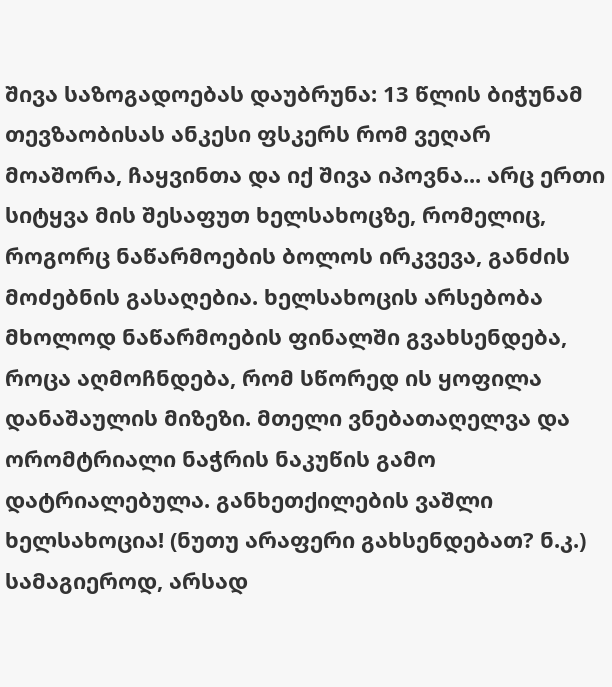შივა საზოგადოებას დაუბრუნა: 13 წლის ბიჭუნამ თევზაობისას ანკესი ფსკერს რომ ვეღარ მოაშორა, ჩაყვინთა და იქ შივა იპოვნა... არც ერთი სიტყვა მის შესაფუთ ხელსახოცზე, რომელიც, როგორც ნაწარმოების ბოლოს ირკვევა, განძის მოძებნის გასაღებია. ხელსახოცის არსებობა მხოლოდ ნაწარმოების ფინალში გვახსენდება, როცა აღმოჩნდება, რომ სწორედ ის ყოფილა დანაშაულის მიზეზი. მთელი ვნებათაღელვა და ორომტრიალი ნაჭრის ნაკუწის გამო დატრიალებულა. განხეთქილების ვაშლი ხელსახოცია! (ნუთუ არაფერი გახსენდებათ? ნ.კ.) სამაგიეროდ, არსად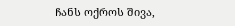ჩანს ოქროს შივა,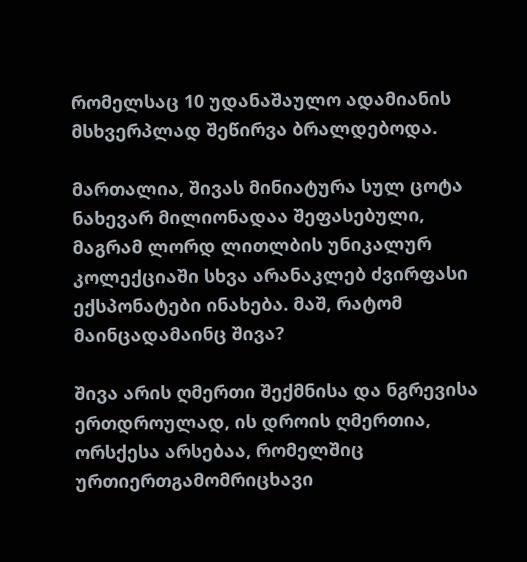რომელსაც 10 უდანაშაულო ადამიანის მსხვერპლად შეწირვა ბრალდებოდა.

მართალია, შივას მინიატურა სულ ცოტა ნახევარ მილიონადაა შეფასებული, მაგრამ ლორდ ლითლბის უნიკალურ კოლექციაში სხვა არანაკლებ ძვირფასი ექსპონატები ინახება. მაშ, რატომ მაინცადამაინც შივა?

შივა არის ღმერთი შექმნისა და ნგრევისა ერთდროულად, ის დროის ღმერთია, ორსქესა არსებაა, რომელშიც ურთიერთგამომრიცხავი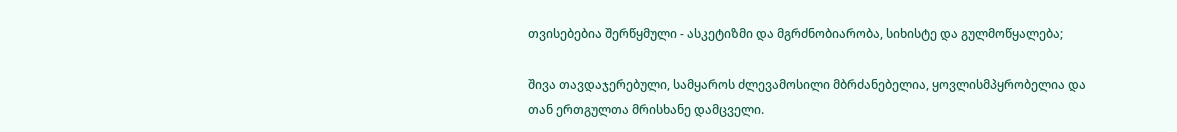თვისებებია შერწყმული - ასკეტიზმი და მგრძნობიარობა, სიხისტე და გულმოწყალება;

შივა თავდაჯერებული, სამყაროს ძლევამოსილი მბრძანებელია, ყოვლისმპყრობელია და თან ერთგულთა მრისხანე დამცველი.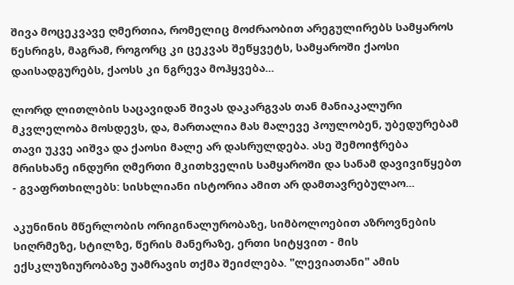შივა მოცეკვავე ღმერთია, რომელიც მოძრაობით არეგულირებს სამყაროს წესრიგს, მაგრამ, როგორც კი ცეკვას შეწყვეტს, სამყაროში ქაოსი დაისადგურებს, ქაოსს კი ნგრევა მოჰყვება...

ლორდ ლითლბის საცავიდან შივას დაკარგვას თან მანიაკალური მკვლელობა მოსდევს, და, მართალია მას მალევე პოულობენ, უბედურებამ თავი უკვე აიშვა და ქაოსი მალე არ დასრულდება. ასე შემოიჭრება მრისხანე ინდური ღმერთი მკითხველის სამყაროში და სანამ დავივიწყებთ - გვაფრთხილებს: სისხლიანი ისტორია ამით არ დამთავრებულაო...

აკუნინის მწერლობის ორიგინალურობაზე, სიმბოლოებით აზროვნების სიღრმეზე, სტილზე, წერის მანერაზე, ერთი სიტყვით - მის ექსკლუზიურობაზე უამრავის თქმა შეიძლება. "ლევიათანი" ამის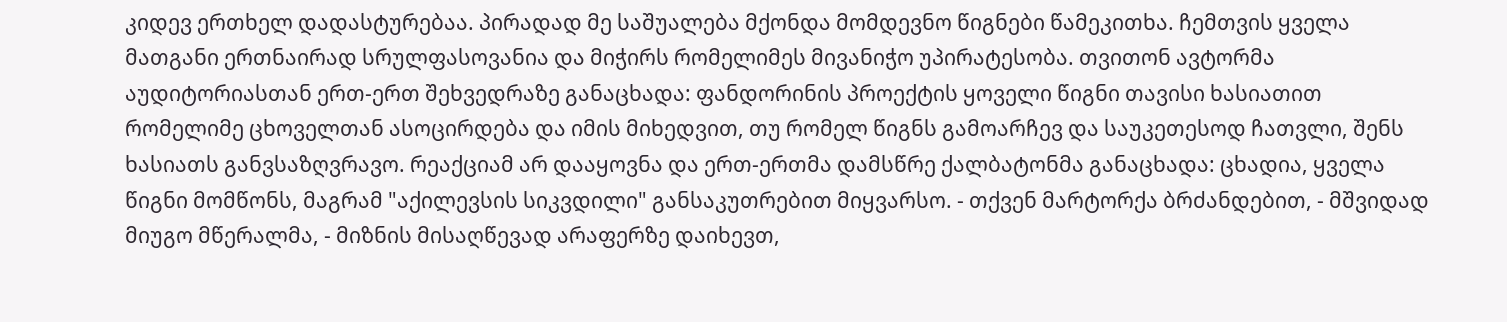კიდევ ერთხელ დადასტურებაა. პირადად მე საშუალება მქონდა მომდევნო წიგნები წამეკითხა. ჩემთვის ყველა მათგანი ერთნაირად სრულფასოვანია და მიჭირს რომელიმეს მივანიჭო უპირატესობა. თვითონ ავტორმა აუდიტორიასთან ერთ-ერთ შეხვედრაზე განაცხადა: ფანდორინის პროექტის ყოველი წიგნი თავისი ხასიათით რომელიმე ცხოველთან ასოცირდება და იმის მიხედვით, თუ რომელ წიგნს გამოარჩევ და საუკეთესოდ ჩათვლი, შენს ხასიათს განვსაზღვრავო. რეაქციამ არ დააყოვნა და ერთ-ერთმა დამსწრე ქალბატონმა განაცხადა: ცხადია, ყველა წიგნი მომწონს, მაგრამ "აქილევსის სიკვდილი" განსაკუთრებით მიყვარსო. - თქვენ მარტორქა ბრძანდებით, - მშვიდად მიუგო მწერალმა, - მიზნის მისაღწევად არაფერზე დაიხევთ,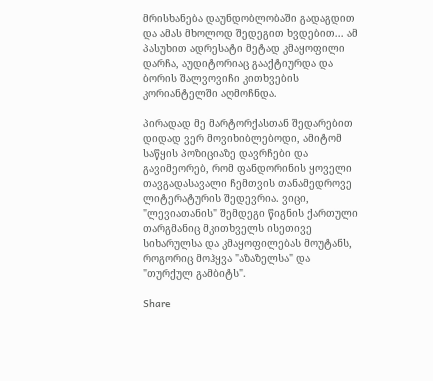მრისხანება დაუნდობლობაში გადაგდით და ამას მხოლოდ შედეგით ხვდებით... ამ პასუხით ადრესატი მეტად კმაყოფილი დარჩა, აუდიტორიაც გააქტიურდა და ბორის შალვოვიჩი კითხვების კორიანტელში აღმოჩნდა.

პირადად მე მარტორქასთან შედარებით დიდად ვერ მოვიხიბლებოდი, ამიტომ საწყის პოზიციაზე დავრჩები და გავიმეორებ, რომ ფანდორინის ყოველი თავგადასავალი ჩემთვის თანამედროვე ლიტერატურის შედევრია. ვიცი, "ლევიათანის" შემდეგი წიგნის ქართული თარგმანიც მკითხველს ისეთივე სიხარულსა და კმაყოფილებას მოუტანს, როგორიც მოჰყვა "აზაზელსა" და "თურქულ გამბიტს".

Share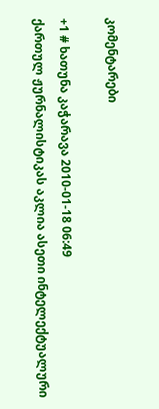კომენტარები

+1 # ხათუნა კაჭარავა 2010-01-18 06:49
ქართულ ჟურნალისტიკას აკლია ასეთი ინტელექტუალური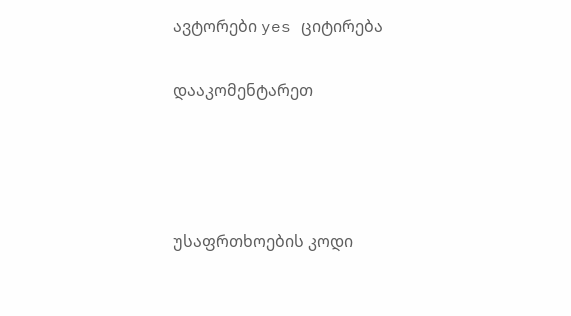ავტორები yes ციტირება


დააკომენტარეთ






უსაფრთხოების კოდი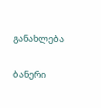განახლება

ბანერი